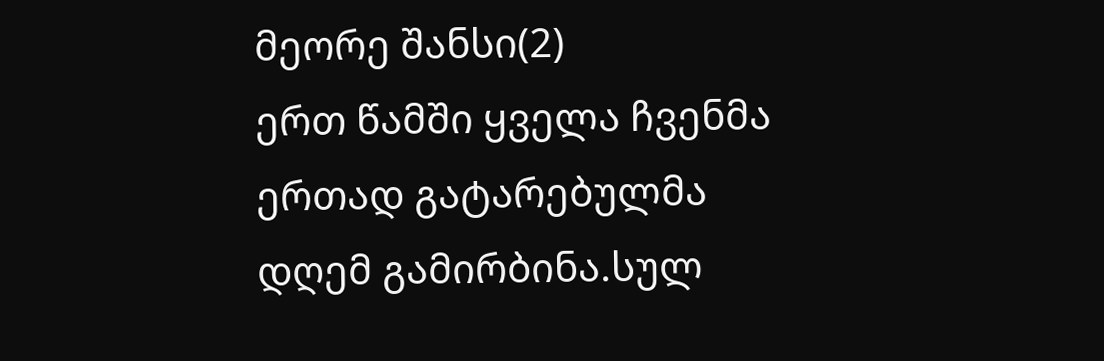მეორე შანსი(2)
ერთ წამში ყველა ჩვენმა ერთად გატარებულმა დღემ გამირბინა.სულ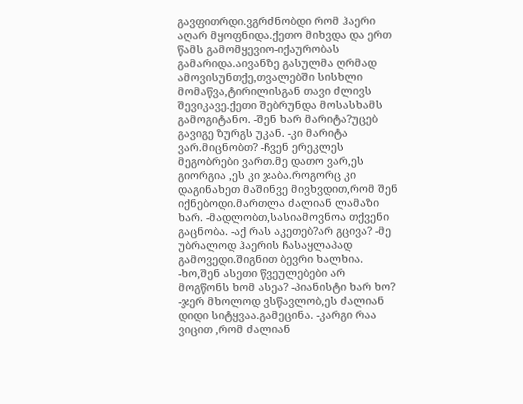გავფითრდი.ვგრძნობდი რომ ჰაერი აღარ მყოფნიდა.ქეთო მიხვდა და ერთ წამს გამომყევიო-იქაურობას გამარიდა.აივანზე გასულმა ღრმად ამოვისუნთქე,თვალებში სისხლი მომაწვა,ტირილისგან თავი ძლივს შევიკავე.ქეთი შებრუნდა მოსასხამს გამოგიტანო. -შენ ხარ მარიტა?უცებ გავიგე ზურგს უკან. -კი მარიტა ვარ.მიცნობთ? -ჩვენ ერეკლეს მეგობრები ვართ.მე დათო ვარ,ეს გიორგია ,ეს კი ჯაბა.როგორც კი დაგინახეთ მაშინვე მივხვდით,რომ შენ იქნებოდი.მართლა ძალიან ლამაზი ხარ. -მადლობთ,სასიამოვნოა თქვენი გაცნობა. -აქ რას აკეთებ?არ გცივა? -მე უბრალოდ ჰაერის ჩასაყლაპად გამოვედი.შიგნით ბევრი ხალხია. -ხო,შენ ასეთი წვეულებები არ მოგწონს ხომ ასეა? -პიანისტი ხარ ხო? -ჯერ მხოლოდ ვსწავლობ,ეს ძალიან დიდი სიტყვაა.გამეცინა. -კარგი რაა ვიცით ,რომ ძალიან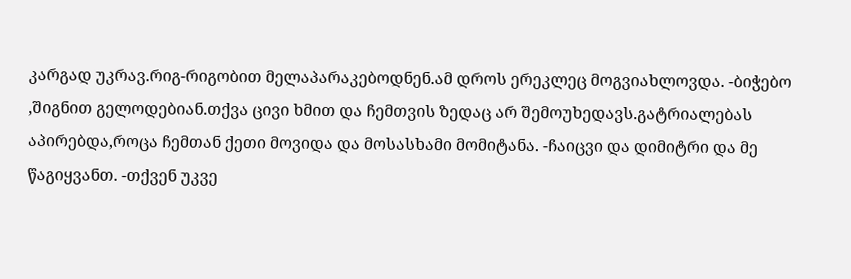კარგად უკრავ.რიგ-რიგობით მელაპარაკებოდნენ.ამ დროს ერეკლეც მოგვიახლოვდა. -ბიჭებო ,შიგნით გელოდებიან.თქვა ცივი ხმით და ჩემთვის ზედაც არ შემოუხედავს.გატრიალებას აპირებდა,როცა ჩემთან ქეთი მოვიდა და მოსასხამი მომიტანა. -ჩაიცვი და დიმიტრი და მე წაგიყვანთ. -თქვენ უკვე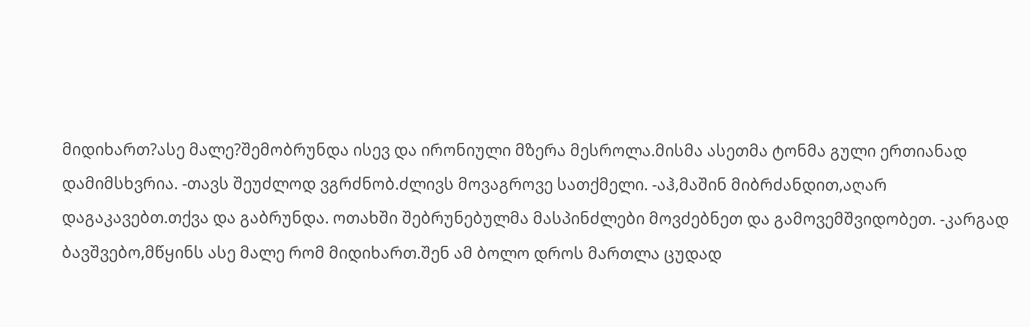მიდიხართ?ასე მალე?შემობრუნდა ისევ და ირონიული მზერა მესროლა.მისმა ასეთმა ტონმა გული ერთიანად დამიმსხვრია. -თავს შეუძლოდ ვგრძნობ.ძლივს მოვაგროვე სათქმელი. -აჰ,მაშინ მიბრძანდით,აღარ დაგაკავებთ.თქვა და გაბრუნდა. ოთახში შებრუნებულმა მასპინძლები მოვძებნეთ და გამოვემშვიდობეთ. -კარგად ბავშვებო,მწყინს ასე მალე რომ მიდიხართ.შენ ამ ბოლო დროს მართლა ცუდად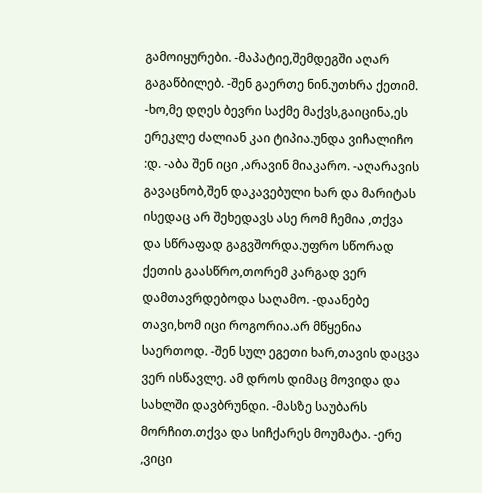გამოიყურები. -მაპატიე,შემდეგში აღარ გაგაწბილებ. -შენ გაერთე ნინ.უთხრა ქეთიმ. -ხო,მე დღეს ბევრი საქმე მაქვს,გაიცინა,ეს ერეკლე ძალიან კაი ტიპია.უნდა ვიჩალიჩო :დ. -აბა შენ იცი ,არავინ მიაკარო. -აღარავის გავაცნობ,შენ დაკავებული ხარ და მარიტას ისედაც არ შეხედავს ასე რომ ჩემია ,თქვა და სწრაფად გაგვშორდა.უფრო სწორად ქეთის გაასწრო,თორემ კარგად ვერ დამთავრდებოდა საღამო. -დაანებე თავი,ხომ იცი როგორია.არ მწყენია საერთოდ. -შენ სულ ეგეთი ხარ,თავის დაცვა ვერ ისწავლე. ამ დროს დიმაც მოვიდა და სახლში დავბრუნდი. -მასზე საუბარს მორჩით.თქვა და სიჩქარეს მოუმატა. -ერე ,ვიცი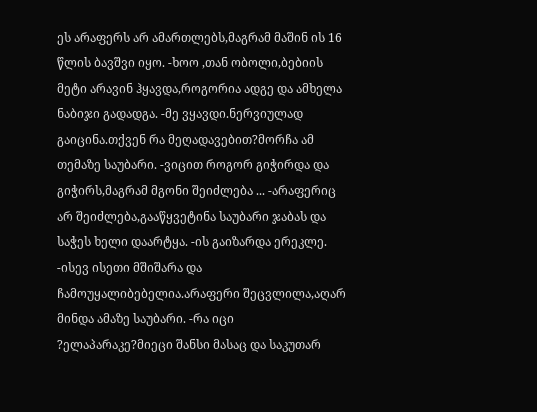ეს არაფერს არ ამართლებს,მაგრამ მაშინ ის 16 წლის ბავშვი იყო. -ხოო ,თან ობოლი,ბებიის მეტი არავინ ჰყავდა,როგორია ადგე და ამხელა ნაბიჯი გადადგა. -მე ვყავდი.ნერვიულად გაიცინა.თქვენ რა მეღადავებით?მორჩა ამ თემაზე საუბარი. -ვიცით როგორ გიჭირდა და გიჭირს,მაგრამ მგონი შეიძლება ... -არაფერიც არ შეიძლება,გააწყვეტინა საუბარი ჯაბას და საჭეს ხელი დაარტყა. -ის გაიზარდა ერეკლე. -ისევ ისეთი მშიშარა და ჩამოუყალიბებელია.არაფერი შეცვლილა,აღარ მინდა ამაზე საუბარი. -რა იცი ?ელაპარაკე?მიეცი შანსი მასაც და საკუთარ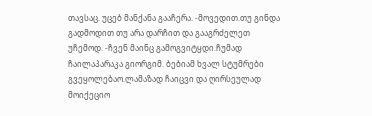თავსაც. უცებ მანქანა გააჩერა. -მოვედით.თუ გინდა გადმოდით თუ არა დარჩით და გააგრძელეთ უჩემოდ. -ჩვენ მაინც გამოგვიტყდი.ჩუმად ჩაილაპარაკა გიორგიმ. ბებიამ ხვალ სტუმრები გვეყოლებაო.ლამაზად ჩაიცვი და ღირსეულად მოიქეციო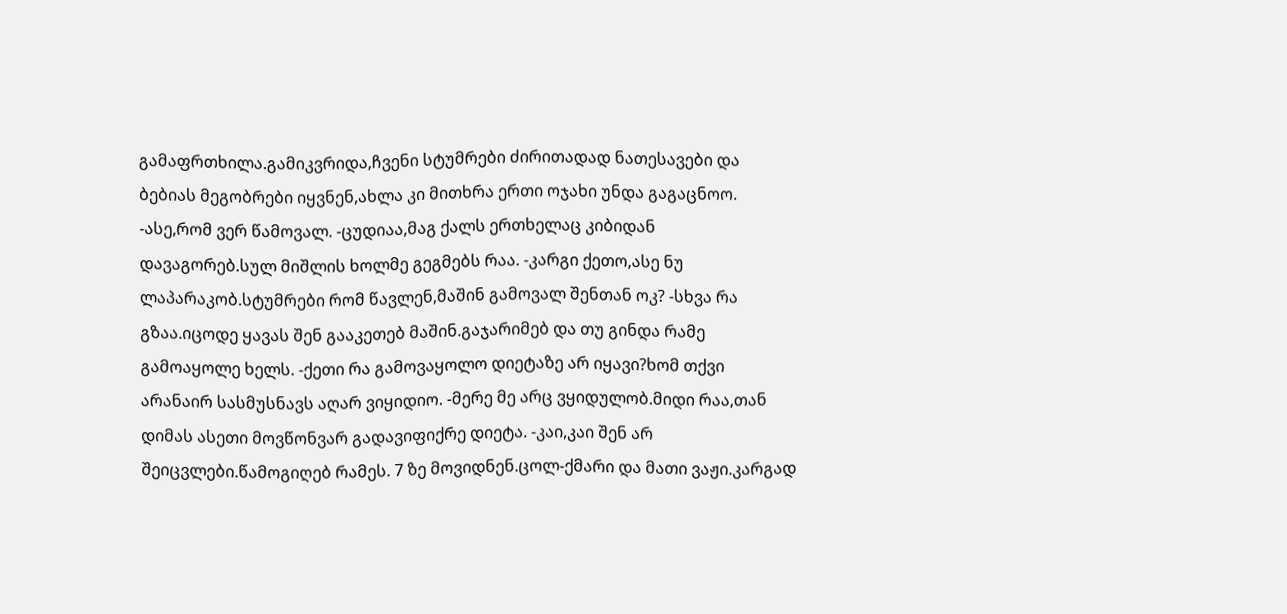გამაფრთხილა.გამიკვრიდა,ჩვენი სტუმრები ძირითადად ნათესავები და ბებიას მეგობრები იყვნენ,ახლა კი მითხრა ერთი ოჯახი უნდა გაგაცნოო. -ასე,რომ ვერ წამოვალ. -ცუდიაა,მაგ ქალს ერთხელაც კიბიდან დავაგორებ.სულ მიშლის ხოლმე გეგმებს რაა. -კარგი ქეთო,ასე ნუ ლაპარაკობ.სტუმრები რომ წავლენ,მაშინ გამოვალ შენთან ოკ? -სხვა რა გზაა.იცოდე ყავას შენ გააკეთებ მაშინ.გაჯარიმებ და თუ გინდა რამე გამოაყოლე ხელს. -ქეთი რა გამოვაყოლო დიეტაზე არ იყავი?ხომ თქვი არანაირ სასმუსნავს აღარ ვიყიდიო. -მერე მე არც ვყიდულობ.მიდი რაა,თან დიმას ასეთი მოვწონვარ გადავიფიქრე დიეტა. -კაი,კაი შენ არ შეიცვლები.წამოგიღებ რამეს. 7 ზე მოვიდნენ.ცოლ-ქმარი და მათი ვაჟი.კარგად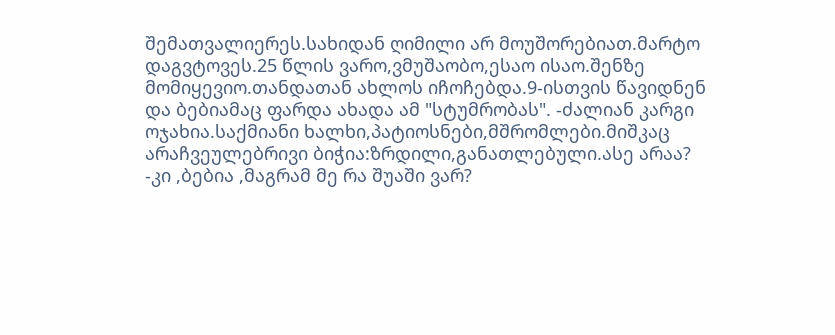შემათვალიერეს.სახიდან ღიმილი არ მოუშორებიათ.მარტო დაგვტოვეს.25 წლის ვარო,ვმუშაობო,ესაო ისაო.შენზე მომიყევიო.თანდათან ახლოს იჩოჩებდა.9-ისთვის წავიდნენ და ბებიამაც ფარდა ახადა ამ "სტუმრობას". -ძალიან კარგი ოჯახია.საქმიანი ხალხი,პატიოსნები,მშრომლები.მიშკაც არაჩვეულებრივი ბიჭია:ზრდილი,განათლებული.ასე არაა? -კი ,ბებია ,მაგრამ მე რა შუაში ვარ?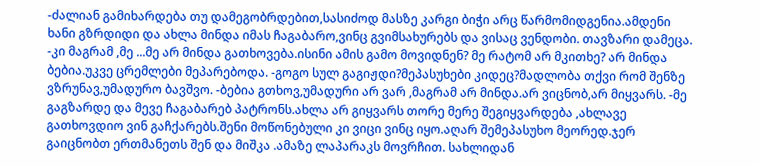-ძალიან გამიხარდება თუ დამეგობრდებით,სასიძოდ მასზე კარგი ბიჭი არც წარმომიდგენია.ამდენი ხანი გზრდიდი და ახლა მინდა იმას ჩაგაბარო,ვინც გვიმსახურებს და ვისაც ვენდობი. თავზარი დამეცა. -კი მაგრამ ,მე ...მე არ მინდა გათხოვება.ისინი ამის გამო მოვიდნენ? მე რატომ არ მკითხე? არ მინდა ბებია.უკვე ცრემლები მეპარებოდა. -გოგო სულ გაგიჟდი?მეპასუხები კიდეც?მადლობა თქვი რომ შენზე ვზრუნავ,უმადურო ბავშვო. -ბებია გთხოვ,უმადური არ ვარ ,მაგრამ არ მინდა.არ ვიცნობ,არ მიყვარს. -მე გაგზარდე და მევე ჩაგაბარებ პატრონს.ახლა არ გიყვარს თორე მერე შეგიყვარდება ,ახლავე გათხოვდიო ვინ გაჩქარებს.შენი მოწონებული კი ვიცი ვინც იყო.აღარ შემეპასუხო მეორედ.ჯერ გაიცნობთ ერთმანეთს შენ და მიშკა .ამაზე ლაპარაკს მოვრჩით. სახლიდან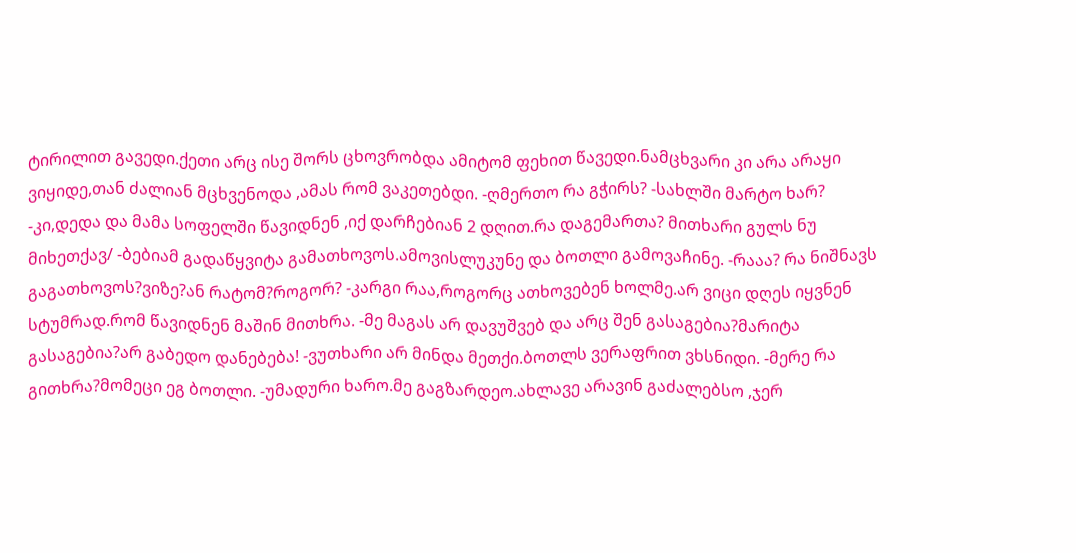ტირილით გავედი.ქეთი არც ისე შორს ცხოვრობდა ამიტომ ფეხით წავედი.ნამცხვარი კი არა არაყი ვიყიდე,თან ძალიან მცხვენოდა ,ამას რომ ვაკეთებდი. -ღმერთო რა გჭირს? -სახლში მარტო ხარ? -კი,დედა და მამა სოფელში წავიდნენ ,იქ დარჩებიან 2 დღით.რა დაგემართა? მითხარი გულს ნუ მიხეთქავ/ -ბებიამ გადაწყვიტა გამათხოვოს.ამოვისლუკუნე და ბოთლი გამოვაჩინე. -რააა? რა ნიშნავს გაგათხოვოს?ვიზე?ან რატომ?როგორ? -კარგი რაა,როგორც ათხოვებენ ხოლმე.არ ვიცი დღეს იყვნენ სტუმრად.რომ წავიდნენ მაშინ მითხრა. -მე მაგას არ დავუშვებ და არც შენ გასაგებია?მარიტა გასაგებია?არ გაბედო დანებება! -ვუთხარი არ მინდა მეთქი.ბოთლს ვერაფრით ვხსნიდი. -მერე რა გითხრა?მომეცი ეგ ბოთლი. -უმადური ხარო.მე გაგზარდეო.ახლავე არავინ გაძალებსო ,ჯერ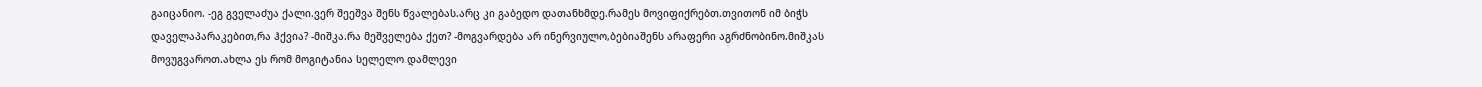გაიცანიო. -ეგ გველაძუა ქალი.ვერ შეეშვა შენს წვალებას.არც კი გაბედო დათანხმდე.რამეს მოვიფიქრებთ.თვითონ იმ ბიჭს დაველაპარაკებით,რა ჰქვია? -მიშკა.რა მეშველება ქეთ? -მოგვარდება არ ინერვიულო,ბებიაშენს არაფერი აგრძნობინო.მიშკას მოვუგვაროთ.ახლა ეს რომ მოგიტანია სელელო დამლევი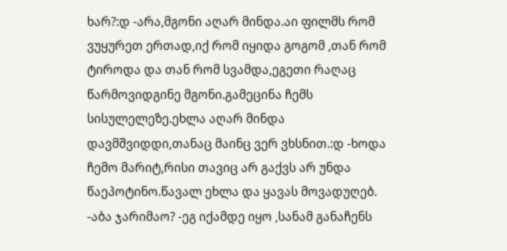ხარ?:დ -არა,მგონი აღარ მინდა.აი ფილმს რომ ვუყურეთ ერთად,იქ რომ იყიდა გოგომ ,თან რომ ტიროდა და თან რომ სვამდა,ეგეთი რაღაც წარმოვიდგინე მგონი.გამეცინა ჩემს სისულელეზე.ეხლა აღარ მინდა დავმშვიდდი,თანაც მაინც ვერ ვხსნით.:დ -ხოდა ჩემო მარიტ,რისი თავიც არ გაქვს არ უნდა წაეპოტინო.წავალ ეხლა და ყავას მოვადუღებ. -აბა ჯარიმაო? -ეგ იქამდე იყო ,სანამ განაჩენს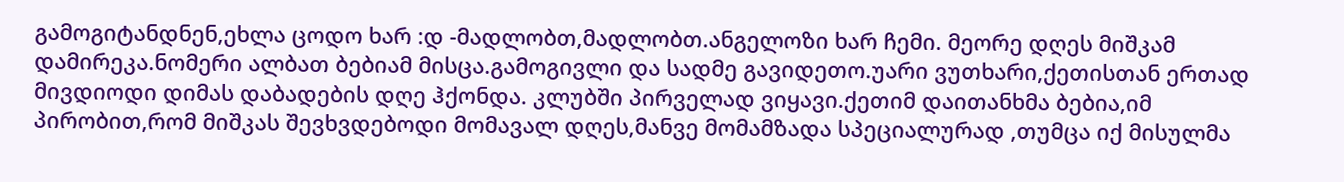გამოგიტანდნენ,ეხლა ცოდო ხარ :დ -მადლობთ,მადლობთ.ანგელოზი ხარ ჩემი. მეორე დღეს მიშკამ დამირეკა.ნომერი ალბათ ბებიამ მისცა.გამოგივლი და სადმე გავიდეთო.უარი ვუთხარი,ქეთისთან ერთად მივდიოდი დიმას დაბადების დღე ჰქონდა. კლუბში პირველად ვიყავი.ქეთიმ დაითანხმა ბებია,იმ პირობით,რომ მიშკას შევხვდებოდი მომავალ დღეს,მანვე მომამზადა სპეციალურად ,თუმცა იქ მისულმა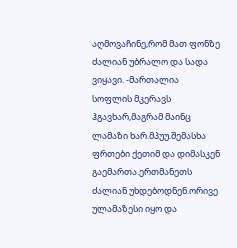აღმოვაჩინე,რომ მათ ფონზე ძალიან უბრალო და სადა ვიყავი. -მართალია სოფლის მკერავს ჰგავხარ,მაგრამ მაინც ლამაზი ხარ.მპუუ.შემასხა ფრთები ქეთიმ და დიმასკენ გაემართა.ერთმანეთს ძალიან უხდებოდნენ.ორივე ულამაზესი იყო და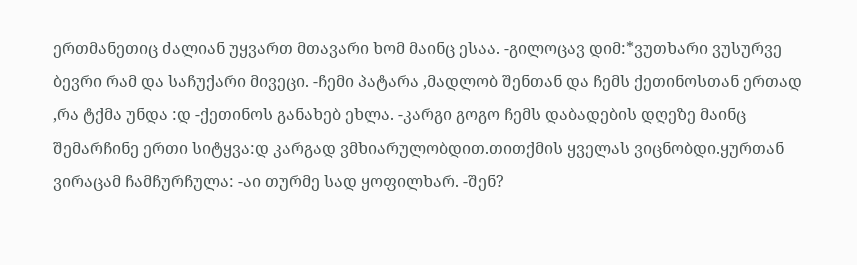ერთმანეთიც ძალიან უყვართ მთავარი ხომ მაინც ესაა. -გილოცავ დიმ:*ვუთხარი ვუსურვე ბევრი რამ და საჩუქარი მივეცი. -ჩემი პატარა ,მადლობ შენთან და ჩემს ქეთინოსთან ერთად ,რა ტქმა უნდა :დ -ქეთინოს განახებ ეხლა. -კარგი გოგო ჩემს დაბადების დღეზე მაინც შემარჩინე ერთი სიტყვა:დ კარგად ვმხიარულობდით.თითქმის ყველას ვიცნობდი.ყურთან ვირაცამ ჩამჩურჩულა: -აი თურმე სად ყოფილხარ. -შენ?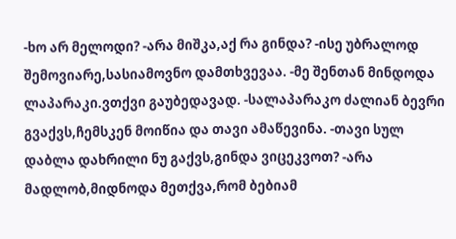-ხო არ მელოდი? -არა მიშკა,აქ რა გინდა? -ისე უბრალოდ შემოვიარე,სასიამოვნო დამთხვევაა. -მე შენთან მინდოდა ლაპარაკი.ვთქვი გაუბედავად. -სალაპარაკო ძალიან ბევრი გვაქვს,ჩემსკენ მოიწია და თავი ამაწევინა. -თავი სულ დაბლა დახრილი ნუ გაქვს,გინდა ვიცეკვოთ? -არა მადლობ,მიდნოდა მეთქვა,რომ ბებიამ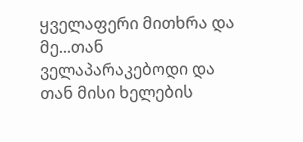ყველაფერი მითხრა და მე...თან ველაპარაკებოდი და თან მისი ხელების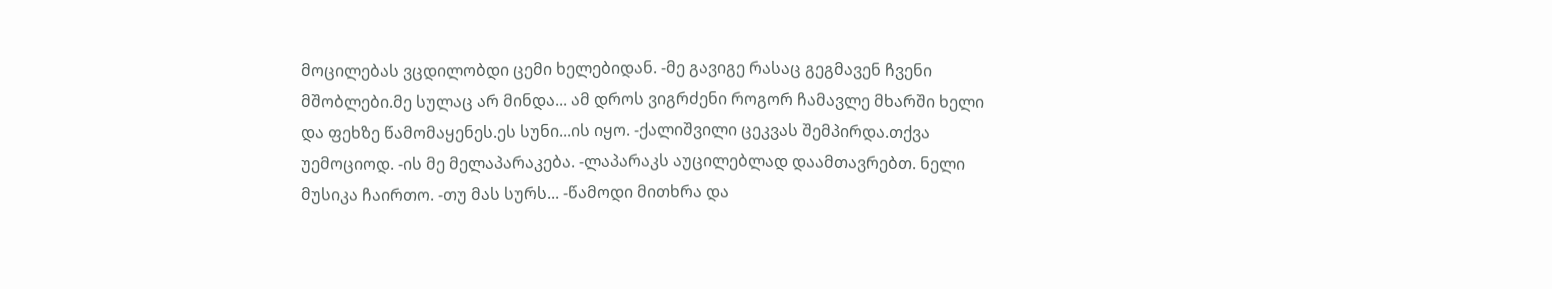მოცილებას ვცდილობდი ცემი ხელებიდან. -მე გავიგე რასაც გეგმავენ ჩვენი მშობლები.მე სულაც არ მინდა... ამ დროს ვიგრძენი როგორ ჩამავლე მხარში ხელი და ფეხზე წამომაყენეს.ეს სუნი...ის იყო. -ქალიშვილი ცეკვას შემპირდა.თქვა უემოციოდ. -ის მე მელაპარაკება. -ლაპარაკს აუცილებლად დაამთავრებთ. ნელი მუსიკა ჩაირთო. -თუ მას სურს... -წამოდი მითხრა და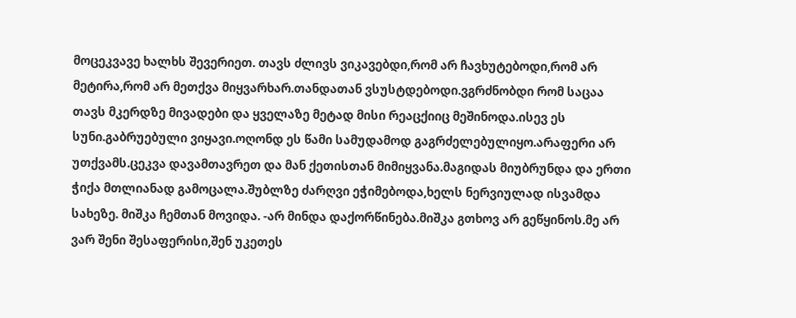მოცეკვავე ხალხს შევერიეთ. თავს ძლივს ვიკავებდი,რომ არ ჩავხუტებოდი,რომ არ მეტირა,რომ არ მეთქვა მიყვარხარ.თანდათან ვსუსტდებოდი.ვგრძნობდი რომ საცაა თავს მკერდზე მივადები და ყველაზე მეტად მისი რეაცქიიც მეშინოდა.ისევ ეს სუნი.გაბრუებული ვიყავი.ოღონდ ეს წამი სამუდამოდ გაგრძელებულიყო.არაფერი არ უთქვამს.ცეკვა დავამთავრეთ და მან ქეთისთან მიმიყვანა.მაგიდას მიუბრუნდა და ერთი ჭიქა მთლიანად გამოცალა.შუბლზე ძარღვი ეჭიმებოდა,ხელს ნერვიულად ისვამდა სახეზე. მიშკა ჩემთან მოვიდა. -არ მინდა დაქორწინება.მიშკა გთხოვ არ გეწყინოს.მე არ ვარ შენი შესაფერისი,შენ უკეთეს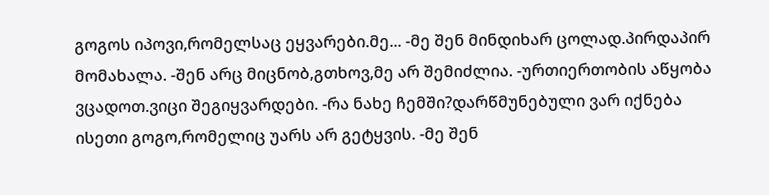გოგოს იპოვი,რომელსაც ეყვარები.მე... -მე შენ მინდიხარ ცოლად.პირდაპირ მომახალა. -შენ არც მიცნობ,გთხოვ,მე არ შემიძლია. -ურთიერთობის აწყობა ვცადოთ.ვიცი შეგიყვარდები. -რა ნახე ჩემში?დარწმუნებული ვარ იქნება ისეთი გოგო,რომელიც უარს არ გეტყვის. -მე შენ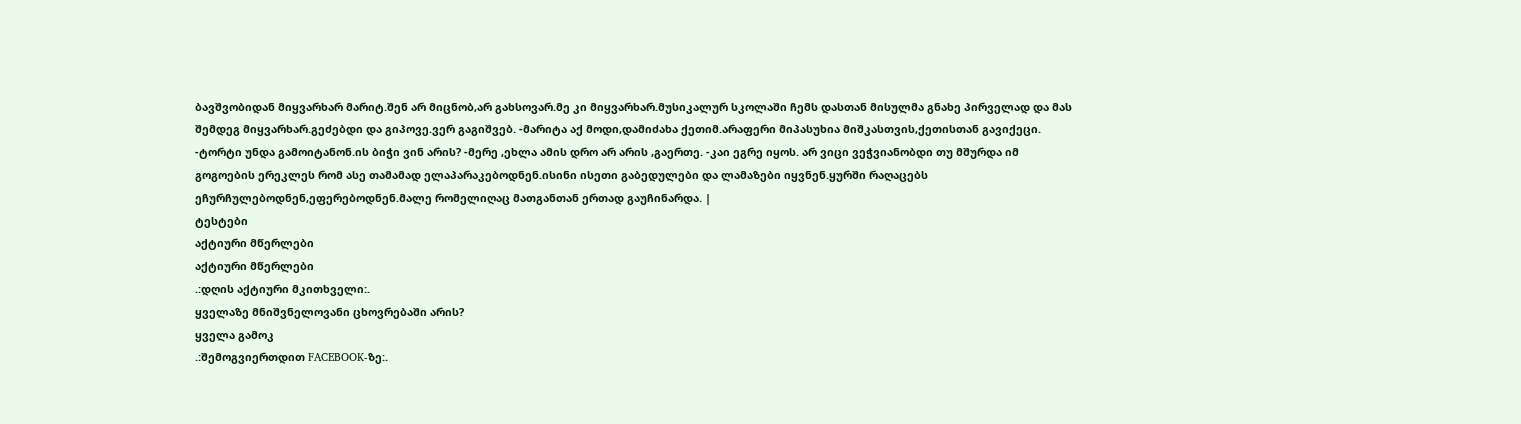ბავშვობიდან მიყვარხარ მარიტ.შენ არ მიცნობ,არ გახსოვარ.მე კი მიყვარხარ.მუსიკალურ სკოლაში ჩემს დასთან მისულმა გნახე პირველად და მას შემდეგ მიყვარხარ.გეძებდი და გიპოვე.ვერ გაგიშვებ. -მარიტა აქ მოდი,დამიძახა ქეთიმ.არაფერი მიპასუხია მიშკასთვის,ქეთისთან გავიქეცი. -ტორტი უნდა გამოიტანონ.ის ბიჭი ვინ არის? -მერე ,ეხლა ამის დრო არ არის ,გაერთე. -კაი ეგრე იყოს. არ ვიცი ვეჭვიანობდი თუ მშურდა იმ გოგოების ერეკლეს რომ ასე თამამად ელაპარაკებოდნენ.ისინი ისეთი გაბედულები და ლამაზები იყვნენ.ყურში რაღაცებს ეჩურჩულებოდნენ,ეფერებოდნენ.მალე რომელიღაც მათგანთან ერთად გაუჩინარდა. |
ტესტები
აქტიური მწერლები
აქტიური მწერლები
.:დღის აქტიური მკითხველი:.
ყველაზე მნიშვნელოვანი ცხოვრებაში არის?
ყველა გამოკ
.:შემოგვიერთდით FACEBOOK-ზე:.